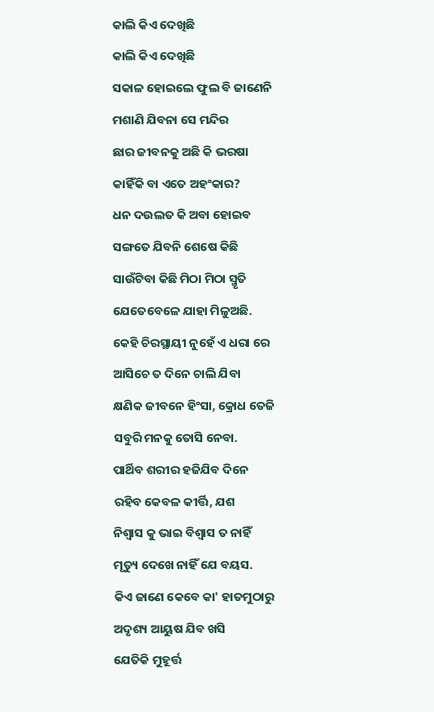କାଲି କିଏ ଦେଖିଛି
କାଲି କିଏ ଦେଖିଛି
ସକାଳ ହୋଇଲେ ଫୁଲ ବି ଜାଣେନି
ମଶାଣି ଯିବନା ସେ ମନ୍ଦିର
ଛାର ଜୀବନକୁ ଅଛି କି ଭରଷା
କାହିଁକି ବା ଏତେ ଅହଂକାର?
ଧନ ଦଉଲତ କି ଅବା ହୋଇବ
ସଙ୍ଗତେ ଯିବନି ଶେଷେ କିଛି
ସାଉଁଟିବା କିଛି ମିଠା ମିଠା ସ୍ମୃତି
ଯେତେବେଳେ ଯାହା ମିଳୁଅଛି.
କେହି ଚିରସ୍ଥାୟୀ ନୁହେଁ ଏ ଧରା ରେ
ଆସିଚେ ତ ଦିନେ ଚାଲି ଯିବା
କ୍ଷଣିକ ଜୀବନେ ହିଂସା, କ୍ରୋଧ ତେଜି
ସବୁରି ମନକୁ ତୋସି ନେବା.
ପାର୍ଥିବ ଶରୀର ହଜିଯିବ ଦିନେ
ରହିବ କେବଳ କୀର୍ତ୍ତି, ଯଶ
ନିଶ୍ୱାସ କୁ ଭାଇ ବିଶ୍ୱାସ ତ ନାହିଁ
ମୃତ୍ୟୁ ଦେଖେ ନାହିଁ ଯେ ବୟସ.
କିଏ ଜାଣେ କେବେ କା' ହାତମୁଠାରୁ
ଅଦୃଶ୍ୟ ଆୟୁଷ ଯିବ ଖସି
ଯେତିକି ମୁହୂର୍ତ୍ତ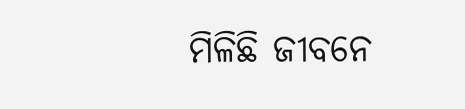ମିଳିଛି ଜୀବନେ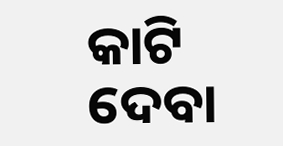କାଟି ଦେବା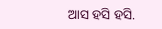ଆସ ହସି ହସି.